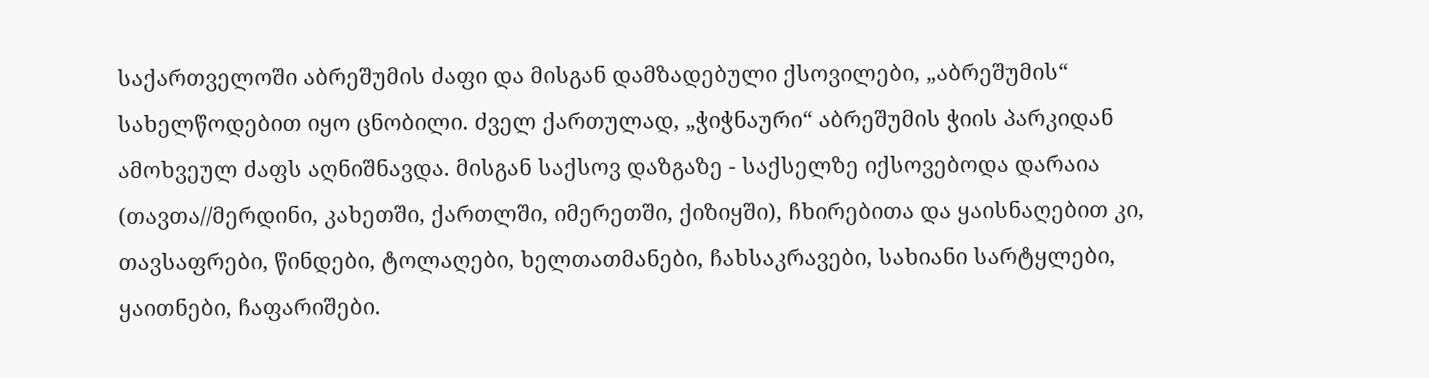საქართველოში აბრეშუმის ძაფი და მისგან დამზადებული ქსოვილები, „აბრეშუმის“ სახელწოდებით იყო ცნობილი. ძველ ქართულად, „ჭიჭნაური“ აბრეშუმის ჭიის პარკიდან ამოხვეულ ძაფს აღნიშნავდა. მისგან საქსოვ დაზგაზე - საქსელზე იქსოვებოდა დარაია (თავთა//მერდინი, კახეთში, ქართლში, იმერეთში, ქიზიყში), ჩხირებითა და ყაისნაღებით კი, თავსაფრები, წინდები, ტოლაღები, ხელთათმანები, ჩახსაკრავები, სახიანი სარტყლები, ყაითნები, ჩაფარიშები.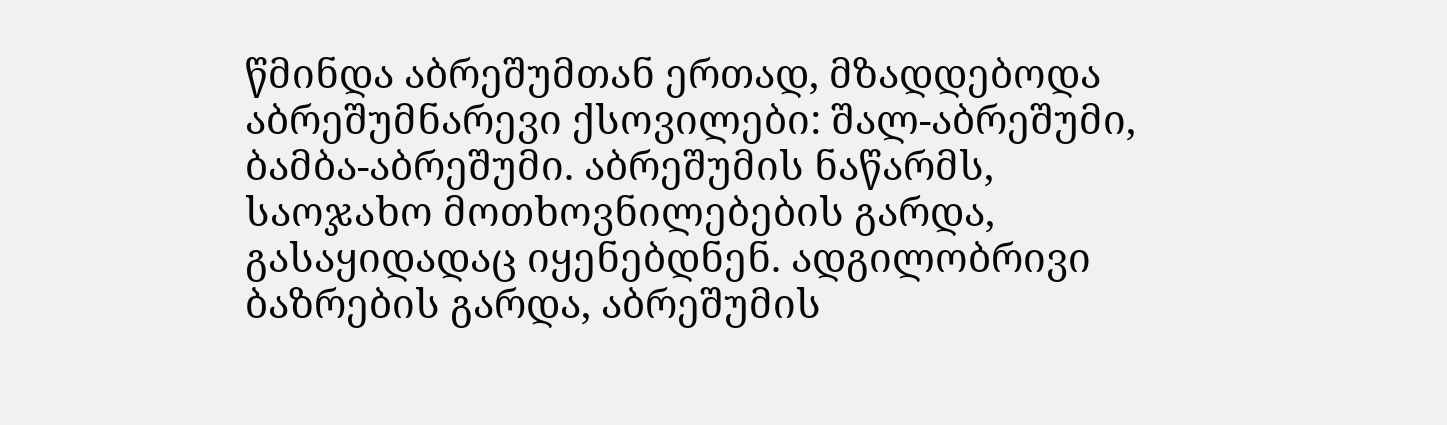წმინდა აბრეშუმთან ერთად, მზადდებოდა აბრეშუმნარევი ქსოვილები: შალ-აბრეშუმი, ბამბა-აბრეშუმი. აბრეშუმის ნაწარმს, საოჯახო მოთხოვნილებების გარდა, გასაყიდადაც იყენებდნენ. ადგილობრივი ბაზრების გარდა, აბრეშუმის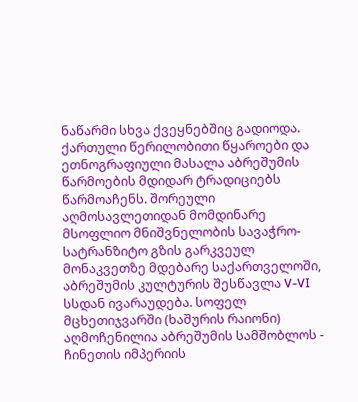ნაწარმი სხვა ქვეყნებშიც გადიოდა. ქართული წერილობითი წყაროები და ეთნოგრაფიული მასალა აბრეშუმის წარმოების მდიდარ ტრადიციებს წარმოაჩენს. შორეული აღმოსავლეთიდან მომდინარე მსოფლიო მნიშვნელობის სავაჭრო-სატრანზიტო გზის გარკვეულ მონაკვეთზე მდებარე საქართველოში, აბრეშუმის კულტურის შესწავლა V-VI სსდან ივარაუდება. სოფელ მცხეთიჯვარში (ხაშურის რაიონი) აღმოჩენილია აბრეშუმის სამშობლოს - ჩინეთის იმპერიის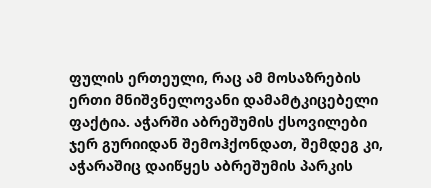ფულის ერთეული, რაც ამ მოსაზრების ერთი მნიშვნელოვანი დამამტკიცებელი ფაქტია. აჭარში აბრეშუმის ქსოვილები ჯერ გურიიდან შემოჰქონდათ, შემდეგ კი, აჭარაშიც დაიწყეს აბრეშუმის პარკის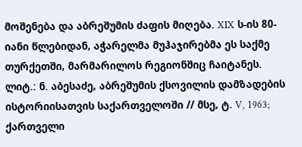მოშენება და აბრეშუმის ძაფის მიღება. XIX ს-ის 80-იანი წლებიდან, აჭარელმა მუჰაჯირებმა ეს საქმე თურქეთში, მარმარილოს რეგიონშიც ჩაიტანეს.
ლიტ.: ნ. აბესაძე, აბრეშუმის ქსოვილის დამზადების ისტორიისათვის საქართველოში // მსე, ტ. V, 1963; ქართველი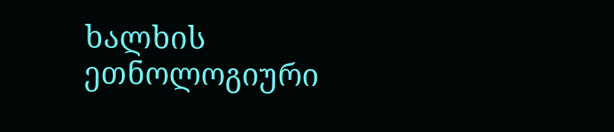ხალხის ეთნოლოგიური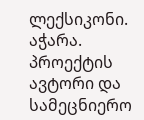ლექსიკონი. აჭარა. პროექტის ავტორი და სამეცნიერო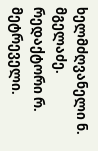ხელმძღვანელი ნ. მგელაძე. რედაქტორი რ. მეტრეველი.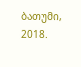ბათუმი, 2018.